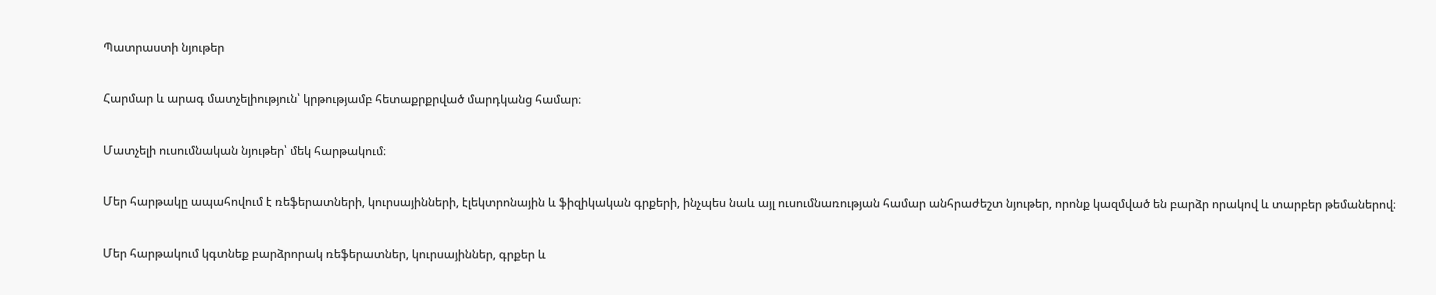Պատրաստի նյութեր

Հարմար և արագ մատչելիություն՝ կրթությամբ հետաքրքրված մարդկանց համար։

Մատչելի ուսումնական նյութեր՝ մեկ հարթակում։

Մեր հարթակը ապահովում է ռեֆերատների, կուրսայինների, էլեկտրոնային և ֆիզիկական գրքերի, ինչպես նաև այլ ուսումնառության համար անհրաժեշտ նյութեր, որոնք կազմված են բարձր որակով և տարբեր թեմաներով։

Մեր հարթակում կգտնեք բարձրորակ ռեֆերատներ, կուրսայիններ, գրքեր և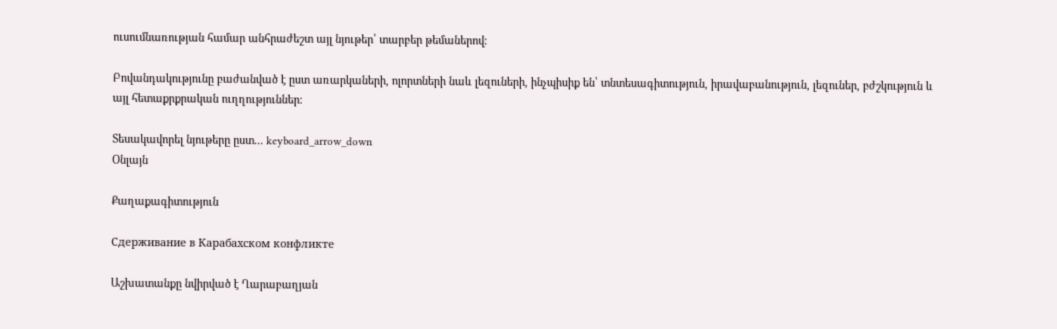ուսումնառության համար անհրաժեշտ այլ նյութեր՝ տարբեր թեմաներով։

Բովանդակությունը բաժանված է ըստ առարկաների, ոլորտների նաև լեզուների, ինչպիսիք են՝ տնտեսագիտություն, իրավաբանություն, լեզուներ, բժշկություն և այլ հետաքրքրական ուղղություններ։

Տեսակավորել նյութերը ըստ... keyboard_arrow_down
Օնլայն

Քաղաքագիտություն

Сдерживание в Карабахском конфликте

Աշխատանքը նվիրված է Ղարաբաղյան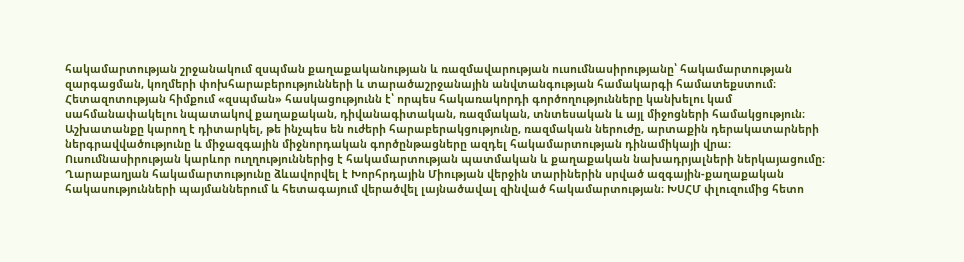հակամարտության շրջանակում զսպման քաղաքականության և ռազմավարության ուսումնասիրությանը՝ հակամարտության զարգացման, կողմերի փոխհարաբերությունների և տարածաշրջանային անվտանգության համակարգի համատեքստում։ Հետազոտության հիմքում «զսպման» հասկացությունն է՝ որպես հակառակորդի գործողությունները կանխելու կամ սահմանափակելու նպատակով քաղաքական, դիվանագիտական, ռազմական, տնտեսական և այլ միջոցների համակցություն։ Աշխատանքը կարող է դիտարկել, թե ինչպես են ուժերի հարաբերակցությունը, ռազմական ներուժը, արտաքին դերակատարների ներգրավվածությունը և միջազգային միջնորդական գործընթացները ազդել հակամարտության դինամիկայի վրա։ Ուսումնասիրության կարևոր ուղղություններից է հակամարտության պատմական և քաղաքական նախադրյալների ներկայացումը։ Ղարաբաղյան հակամարտությունը ձևավորվել է Խորհրդային Միության վերջին տարիներին սրված ազգային-քաղաքական հակասությունների պայմաններում և հետագայում վերածվել լայնածավալ զինված հակամարտության։ ԽՍՀՄ փլուզումից հետո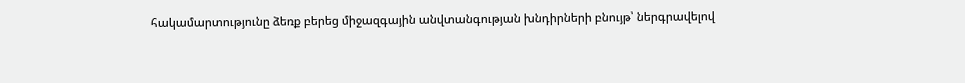հակամարտությունը ձեռք բերեց միջազգային անվտանգության խնդիրների բնույթ՝ ներգրավելով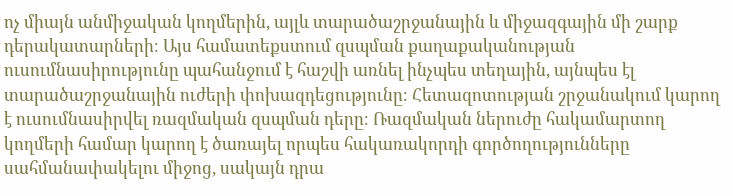ոչ միայն անմիջական կողմերին, այլև տարածաշրջանային և միջազգային մի շարք դերակատարների։ Այս համատեքստում զսպման քաղաքականության ուսումնասիրությունը պահանջում է հաշվի առնել ինչպես տեղային, այնպես էլ տարածաշրջանային ուժերի փոխազդեցությունը։ Հետազոտության շրջանակում կարող է ուսումնասիրվել ռազմական զսպման դերը։ Ռազմական ներուժը հակամարտող կողմերի համար կարող է ծառայել որպես հակառակորդի գործողությունները սահմանափակելու միջոց, սակայն դրա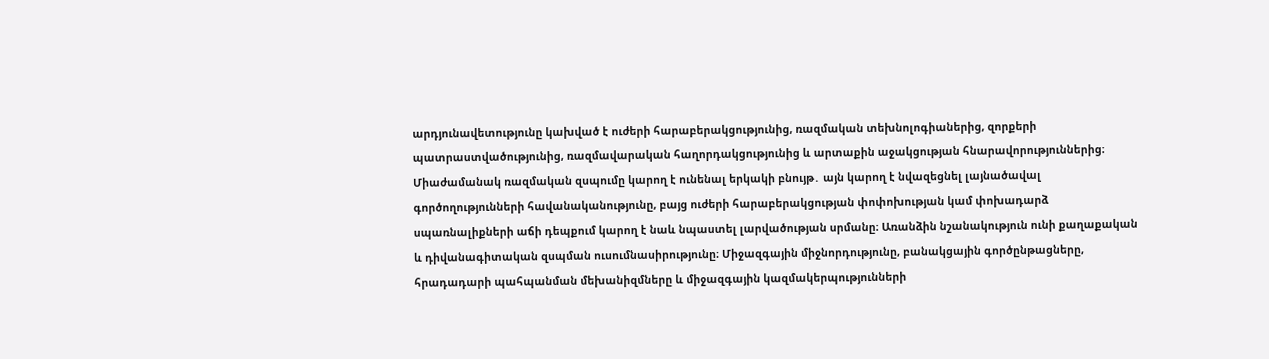արդյունավետությունը կախված է ուժերի հարաբերակցությունից, ռազմական տեխնոլոգիաներից, զորքերի պատրաստվածությունից, ռազմավարական հաղորդակցությունից և արտաքին աջակցության հնարավորություններից։ Միաժամանակ ռազմական զսպումը կարող է ունենալ երկակի բնույթ․ այն կարող է նվազեցնել լայնածավալ գործողությունների հավանականությունը, բայց ուժերի հարաբերակցության փոփոխության կամ փոխադարձ սպառնալիքների աճի դեպքում կարող է նաև նպաստել լարվածության սրմանը։ Առանձին նշանակություն ունի քաղաքական և դիվանագիտական զսպման ուսումնասիրությունը։ Միջազգային միջնորդությունը, բանակցային գործընթացները, հրադադարի պահպանման մեխանիզմները և միջազգային կազմակերպությունների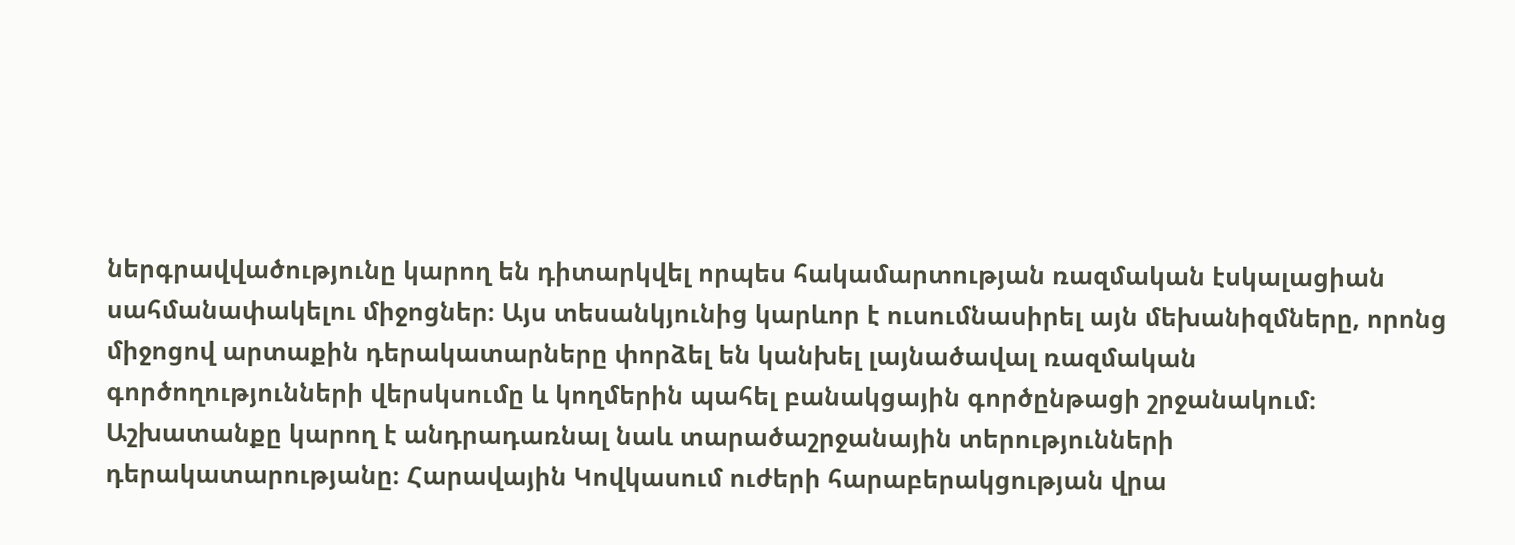ներգրավվածությունը կարող են դիտարկվել որպես հակամարտության ռազմական էսկալացիան սահմանափակելու միջոցներ։ Այս տեսանկյունից կարևոր է ուսումնասիրել այն մեխանիզմները, որոնց միջոցով արտաքին դերակատարները փորձել են կանխել լայնածավալ ռազմական գործողությունների վերսկսումը և կողմերին պահել բանակցային գործընթացի շրջանակում։ Աշխատանքը կարող է անդրադառնալ նաև տարածաշրջանային տերությունների դերակատարությանը։ Հարավային Կովկասում ուժերի հարաբերակցության վրա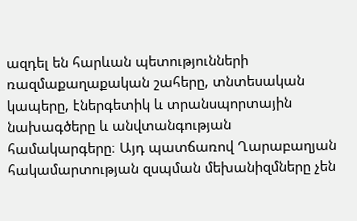ազդել են հարևան պետությունների ռազմաքաղաքական շահերը, տնտեսական կապերը, էներգետիկ և տրանսպորտային նախագծերը և անվտանգության համակարգերը։ Այդ պատճառով Ղարաբաղյան հակամարտության զսպման մեխանիզմները չեն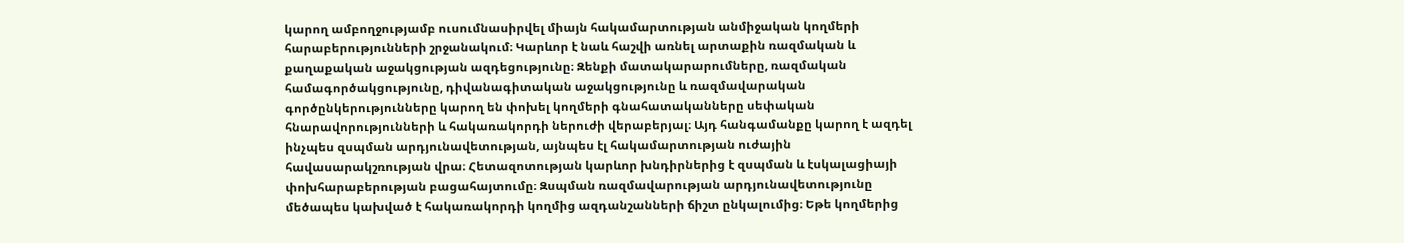կարող ամբողջությամբ ուսումնասիրվել միայն հակամարտության անմիջական կողմերի հարաբերությունների շրջանակում։ Կարևոր է նաև հաշվի առնել արտաքին ռազմական և քաղաքական աջակցության ազդեցությունը։ Զենքի մատակարարումները, ռազմական համագործակցությունը, դիվանագիտական աջակցությունը և ռազմավարական գործընկերությունները կարող են փոխել կողմերի գնահատականները սեփական հնարավորությունների և հակառակորդի ներուժի վերաբերյալ։ Այդ հանգամանքը կարող է ազդել ինչպես զսպման արդյունավետության, այնպես էլ հակամարտության ուժային հավասարակշռության վրա։ Հետազոտության կարևոր խնդիրներից է զսպման և էսկալացիայի փոխհարաբերության բացահայտումը։ Զսպման ռազմավարության արդյունավետությունը մեծապես կախված է հակառակորդի կողմից ազդանշանների ճիշտ ընկալումից։ Եթե կողմերից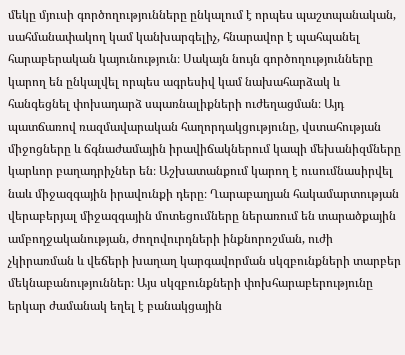մեկը մյուսի գործողությունները ընկալում է որպես պաշտպանական, սահմանափակող կամ կանխարգելիչ, հնարավոր է պահպանել հարաբերական կայունություն։ Սակայն նույն գործողությունները կարող են ընկալվել որպես ագրեսիվ կամ նախահարձակ և հանգեցնել փոխադարձ սպառնալիքների ուժեղացման։ Այդ պատճառով ռազմավարական հաղորդակցությունը, վստահության միջոցները և ճգնաժամային իրավիճակներում կապի մեխանիզմները կարևոր բաղադրիչներ են։ Աշխատանքում կարող է ուսումնասիրվել նաև միջազգային իրավունքի դերը։ Ղարաբաղյան հակամարտության վերաբերյալ միջազգային մոտեցումները ներառում են տարածքային ամբողջականության, ժողովուրդների ինքնորոշման, ուժի չկիրառման և վեճերի խաղաղ կարգավորման սկզբունքների տարբեր մեկնաբանություններ։ Այս սկզբունքների փոխհարաբերությունը երկար ժամանակ եղել է բանակցային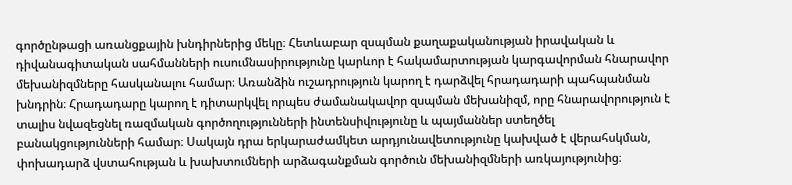գործընթացի առանցքային խնդիրներից մեկը։ Հետևաբար զսպման քաղաքականության իրավական և դիվանագիտական սահմանների ուսումնասիրությունը կարևոր է հակամարտության կարգավորման հնարավոր մեխանիզմները հասկանալու համար։ Առանձին ուշադրություն կարող է դարձվել հրադադարի պահպանման խնդրին։ Հրադադարը կարող է դիտարկվել որպես ժամանակավոր զսպման մեխանիզմ, որը հնարավորություն է տալիս նվազեցնել ռազմական գործողությունների ինտենսիվությունը և պայմաններ ստեղծել բանակցությունների համար։ Սակայն դրա երկարաժամկետ արդյունավետությունը կախված է վերահսկման, փոխադարձ վստահության և խախտումների արձագանքման գործուն մեխանիզմների առկայությունից։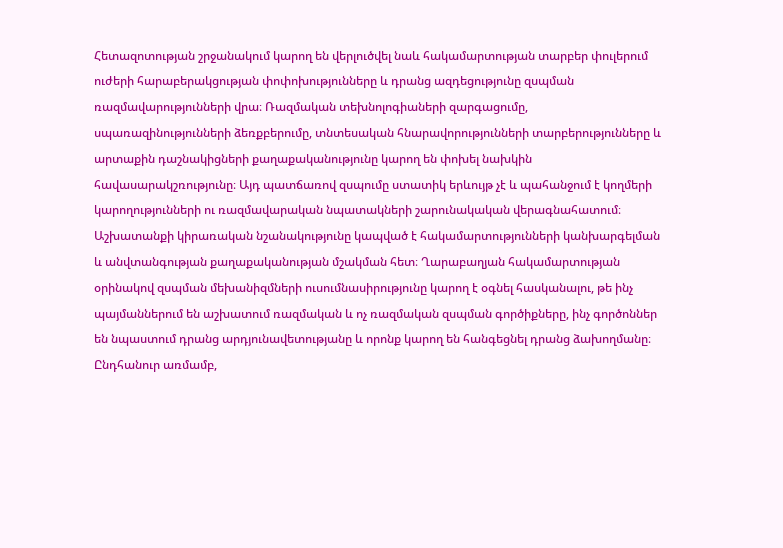Հետազոտության շրջանակում կարող են վերլուծվել նաև հակամարտության տարբեր փուլերում ուժերի հարաբերակցության փոփոխությունները և դրանց ազդեցությունը զսպման ռազմավարությունների վրա։ Ռազմական տեխնոլոգիաների զարգացումը, սպառազինությունների ձեռքբերումը, տնտեսական հնարավորությունների տարբերությունները և արտաքին դաշնակիցների քաղաքականությունը կարող են փոխել նախկին հավասարակշռությունը։ Այդ պատճառով զսպումը ստատիկ երևույթ չէ և պահանջում է կողմերի կարողությունների ու ռազմավարական նպատակների շարունակական վերագնահատում։ Աշխատանքի կիրառական նշանակությունը կապված է հակամարտությունների կանխարգելման և անվտանգության քաղաքականության մշակման հետ։ Ղարաբաղյան հակամարտության օրինակով զսպման մեխանիզմների ուսումնասիրությունը կարող է օգնել հասկանալու, թե ինչ պայմաններում են աշխատում ռազմական և ոչ ռազմական զսպման գործիքները, ինչ գործոններ են նպաստում դրանց արդյունավետությանը և որոնք կարող են հանգեցնել դրանց ձախողմանը։ Ընդհանուր առմամբ,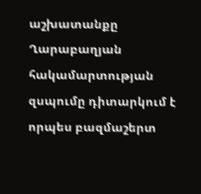աշխատանքը Ղարաբաղյան հակամարտության զսպումը դիտարկում է որպես բազմաշերտ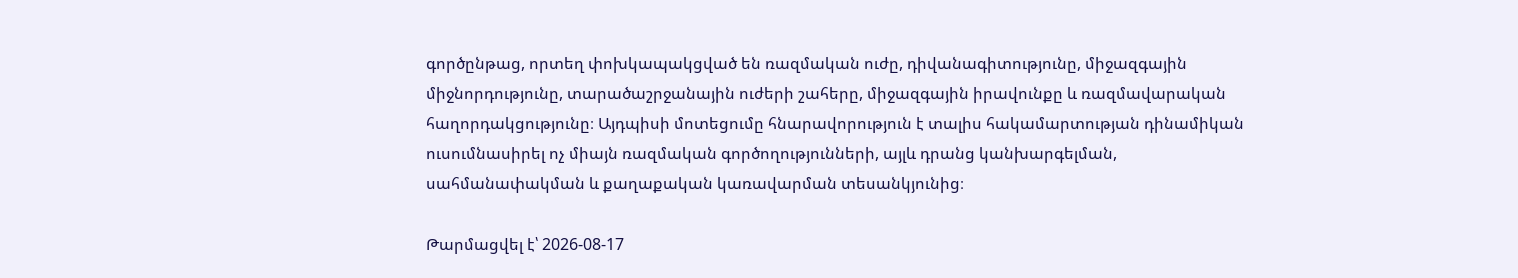գործընթաց, որտեղ փոխկապակցված են ռազմական ուժը, դիվանագիտությունը, միջազգային միջնորդությունը, տարածաշրջանային ուժերի շահերը, միջազգային իրավունքը և ռազմավարական հաղորդակցությունը։ Այդպիսի մոտեցումը հնարավորություն է տալիս հակամարտության դինամիկան ուսումնասիրել ոչ միայն ռազմական գործողությունների, այլև դրանց կանխարգելման, սահմանափակման և քաղաքական կառավարման տեսանկյունից։

Թարմացվել է՝ 2026-08-17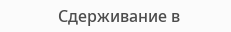Сдерживание в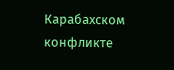Карабахском конфликте